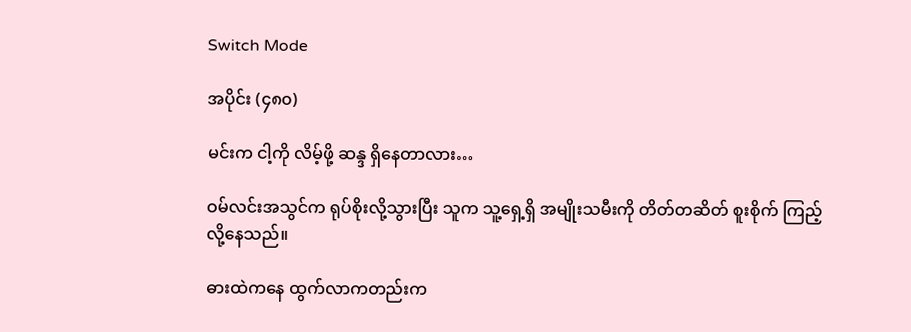Switch Mode

အပိုင်း (၄၈၀)

မင်းက ငါ့ကို လိမ့်ဖို့ ဆန္ဒ ရှိနေတာလား…

ဝမ်လင်းအသွင်က ရုပ်စိုးလို့သွားပြီး သူက သူ့ရှေ့ရှိ အမျိုးသမီးကို တိတ်တဆိတ် စူးစိုက် ကြည့်လို့နေသည်။

ဓားထဲကနေ ထွက်လာကတည်းက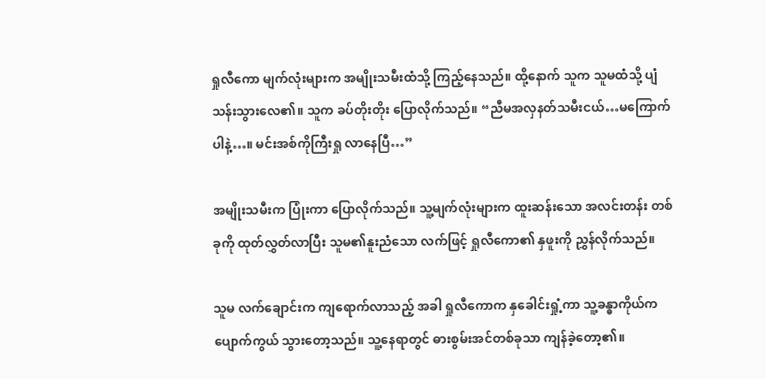ရှုလီကော မျက်လုံးများက အမျိုးသမီးထံသို့ ကြည့်နေသည်။ ထို့နောက် သူက သူမထံသို့ ပျံသန်းသွားလေ၏။ သူက ခပ်တိုးတိုး ပြောလိုက်သည်။ “ညီမအလှနတ်သမီးငယ်…မကြောက်ပါနဲ့…။ မင်းအစ်ကိုကြီးရှု လာနေပြီ…”

အမျိုးသမီးက ပြုံးကာ ပြောလိုက်သည်။ သူ့မျက်လုံးများက ထူးဆန်းသော အလင်းတန်း တစ်ခုကို ထုတ်လွှတ်လာပြီး သူမ၏နူးညံသော လက်ဖြင့် ရှုလီကော၏ နှဖူးကို ညွှန်လိုက်သည်။

သူမ လက်ချောင်းက ကျရောက်လာသည့် အခါ ရှုလီကောက နှခေါင်းရှုံ့ကာ သူ့ခန္ဓာကိုယ်က ပျောက်ကွယ် သွားတော့သည်။ သူ့နေရာတွင် ဓားစွမ်းအင်တစ်ခုသာ ကျန်ခဲ့တော့၏။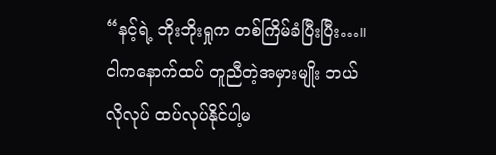“နင့်ရဲ့ ဘိုးဘိုးရှုက တစ်ကြိမ်ခံပြီးပြီး…။ ငါကနောက်ထပ် တူညီတဲ့အမှားမျိုး ဘယ်လိုလုပ် ထပ်လုပ်နိုင်ပါ့မ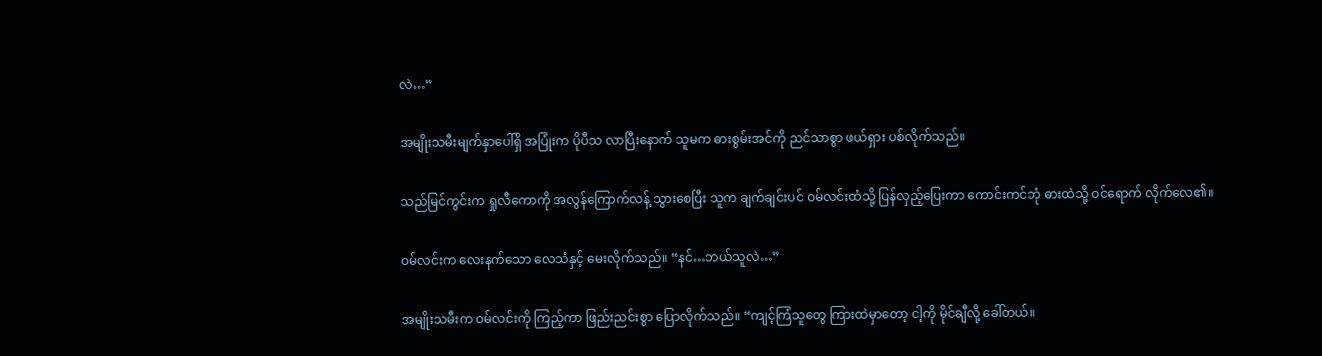လဲ…”

အမျိုးသမီးမျက်နှာပေါ်ရှိ အပြုံးက ပိုပီသ လာပြီးနောက် သူမက ဓားစွမ်းအင်ကို ညင်သာစွာ ဖယ်ရှား ပစ်လိုက်သည်။

သည်မြင်ကွင်းက ရှုလီကောကို အလွန်ကြောက်လန့် သွားစေပြီး သူက ချက်ချင်းပင် ဝမ်လင်းထံသို့ ပြန်လှည့်ပြေးကာ ကောင်းကင်ဘုံ ဓားထဲသို့ ဝင်ရောက် လိုက်လေ၏။

ဝမ်လင်းက လေးနက်သော လေသံနှင့် မေးလိုက်သည်။ “နင်…ဘယ်သူလဲ…”

အမျိုးသမီးက ဝမ်လင်းကို ကြည့်ကာ ဖြည်းညင်းစွာ ပြောလိုက်သည်။ “ကျင့်ကြံသူတွေ ကြားထဲမှာတော့ ငါ့ကို မိုင်ချီလို့ ခေါ်တယ်။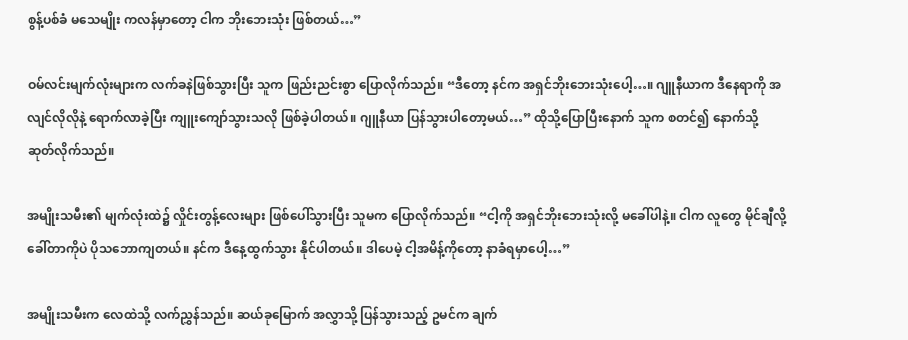စွန့်ပစ်ခံ မသေမျိုး ကလန်မှာတော့ ငါက ဘိုးဘေးသုံး ဖြစ်တယ်…”

ဝမ်လင်းမျက်လုံးများက လက်ခနဲဖြစ်သွားပြီး သူက ဖြည်းညင်းစွာ ပြောလိုက်သည်။ “ဒီတော့ နင်က အရှင်ဘိုးဘေးသုံးပေါ့…။ ဂျူနီယာက ဒီနေရာကို အလျင်လိုလိုနဲ့ ရောက်လာခဲ့ပြီး ကျူးကျော်သွားသလို ဖြစ်ခဲ့ပါတယ်။ ဂျူနီယာ ပြန်သွားပါတော့မယ်…” ထိုသို့ပြောပြီးနောက် သူက စတင်၍ နောက်သို့ ဆုတ်လိုက်သည်။

အမျိုးသမီး၏ မျက်လုံးထဲ၌ လှိုင်းတွန့်လေးများ ဖြစ်ပေါ်သွားပြီး သူမက ပြောလိုက်သည်။ “ငါ့ကို အရှင်ဘိုးဘေးသုံးလို့ မခေါ်ပါနဲ့။ ငါက လူတွေ မိုင်ချီလို့ ခေါ်တာကိုပဲ ပိုသဘောကျတယ်။ နင်က ဒီနေ့ထွက်သွား နိုင်ပါတယ်။ ဒါပေမဲ့ ငါ့အမိန့်ကိုတော့ နာခံရမှာပေါ့…”

အမျိုးသမီးက လေထဲသို့ လက်ညွှန်သည်။ ဆယ်ခုမြောက် အလွှာသို့ ပြန်သွားသည့် ဥမင်က ချက်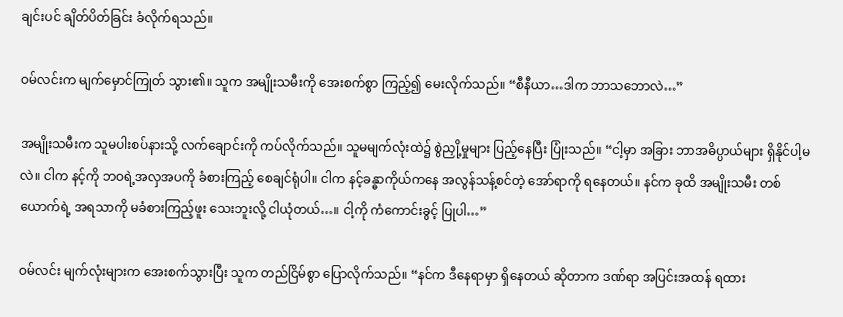ချင်းပင် ချိတ်ပိတ်ခြင်း ခံလိုက်ရသည်။

ဝမ်လင်းက မျက်မှောင်ကြုတ် သွား၏။ သူက အမျိုးသမီးကို အေးစက်စွာ ကြည့်၍ မေးလိုက်သည်။ “စီနီယာ…ဒါက ဘာသဘောလဲ…”

အမျိုးသမီးက သူမပါးစပ်နားသို့ လက်ချောင်းကို ကပ်လိုက်သည်။ သူမမျက်လုံးထဲ၌ စွဲညှို့မှုများ ပြည့်နေပြီး ပြုံးသည်။ “ငါ့မှာ အခြား ဘာအဓိပ္ပာယ်များ ရှိနိုင်ပါ့မလဲ။ ငါက နင့်ကို ဘဝရဲ့အလှအပကို ခံစားကြည့် စေချင်ရုံပါ။ ငါက နင့်ခန္ဓာကိုယ်ကနေ အလွန်သန့်စင်တဲ့ အော်ရာကို ရနေတယ်။ နင်က ခုထိ အမျိုးသမီး တစ်ယောက်ရဲ့ အရသာကို မခံစားကြည့်ဖူး သေးဘူးလို့ ငါယုံတယ်…။ ငါ့ကို ကံကောင်းခွင့် ပြုပါ…”

ဝမ်လင်း မျက်လုံးများက အေးစက်သွားပြီး သူက တည်ငြိမ်စွာ ပြောလိုက်သည်။ “နင်က ဒီနေရာမှာ ရှိနေတယ် ဆိုတာက ဒဏ်ရာ အပြင်းအထန် ရထား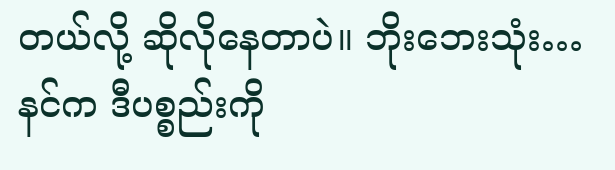တယ်လို့ ဆိုလိုနေတာပဲ။ ဘိုးဘေးသုံး…နင်က ဒီပစ္စည်းကို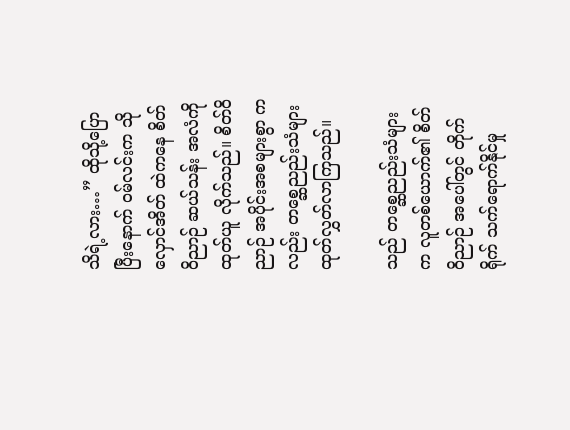သိရဲ့လား…” ထိုသို့ပြောပြီးနောက် ဝမ်လင်းက သိုလှောင်အိတ် ထဲကနေ စိတ်ဝိညာဉ် ဆယ်သန်း အလံကို ထုတ်ယူ လိုက်သည်။ စိတ်ဝိညာဉ် အပိုင်းအစများစွာ ကလည်း တစ္ဆေညည်းသံများ ထုတ်လွှတ်လာကြသည်။

သည် တစ္ဆေညည်းသံများက လူတစ်ယောက်၏ စိတ်ဝိညာဉ် အပေါ်တွင် တိုက်ရိုက် သက်ရောက်နိုင်မှု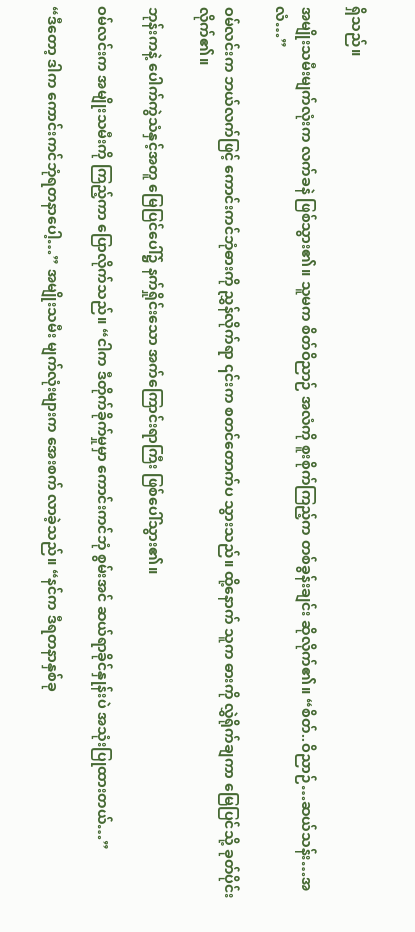ရှိသည်။

အမျိုးသမီးမျက်လုံးက လက်ခနဲ ဖြစ်သွား၏။ သူမက စိတ်ဝိညာဉ် အလံကို စူးစိုက်ကြည့်က တစ်ခွန်းချင်း ဆိုလိုက်၏။ “စိတ်..ဝိညာဉ်…ဆယ်သန်း…အလံ…”

ဝမ်လင်းက ဘယ်လက်ဖြင့် ကောင်းကင်ဘုံဓားကို ညွှန်လိုက်ရာ ၎င်းက စတင်တောက်ပ သွားသည်။ ထို့နောက် သူက ဓားကို လွှဲရိုက်ချကာ မြေပြင်သို့ ခုတ်ပိုင်းလိုက်၏။

ဘုန်းကနဲ့ ပေါက်ကွဲသံနှင့်အတူ မြေပြင်ပေါ်၌ နက်ရှိုင်းသော အက်ကြောင်းရာကြီး ဖြစ်ပေါ်သွား၏။

ဝမ်လင်းက အမျိုးသမီးကို ကြည့်ကာ ပြောလိုက်သည်။ “ငါက ဒီတိုက်ခိုက်မှုမှာ ကောင်းကင်ဘုံ စွမ်းအင် ဆယ်ရာခိုင်နှုန်းပဲ အသုံးပြုထားတယ်…”

“ဒီတော့ ဒါက ကောင်းကင်ဘုံရတနာပေါ့…” အမျိုးသမီး မျက်လုံးများက အေးစက် လာခဲ့သည်။ “နင်က ဒီရတနာနှစ်ခု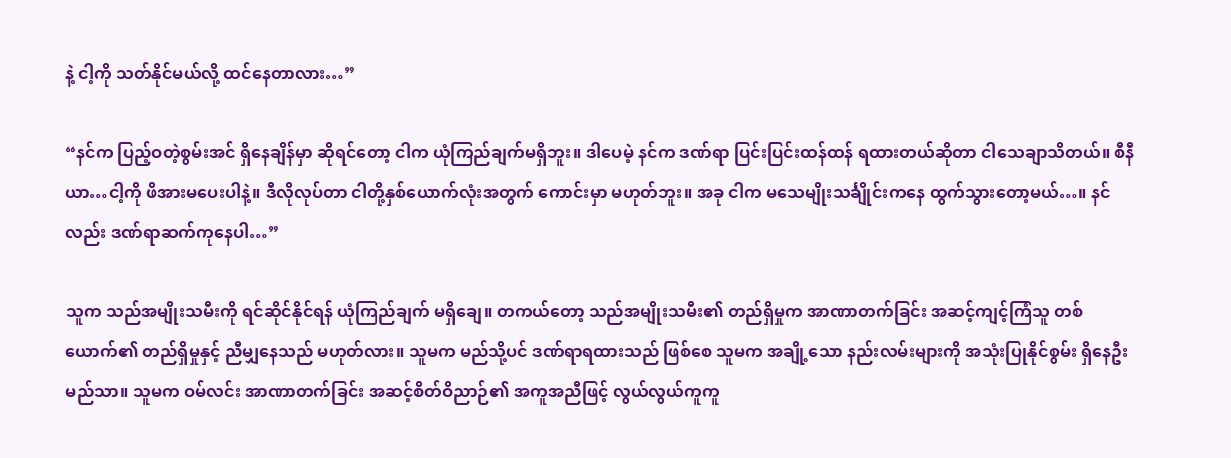နဲ့ ငါ့ကို သတ်နိုင်မယ်လို့ ထင်နေတာလား…”

“နင်က ပြည့်ဝတဲ့စွမ်းအင် ရှိနေချိန်မှာ ဆိုရင်တော့ ငါက ယုံကြည်ချက်မရှိဘူး။ ဒါပေမဲ့ နင်က ဒဏ်ရာ ပြင်းပြင်းထန်ထန် ရထားတယ်ဆိုတာ ငါသေချာသိတယ်။ စီနီယာ…ငါ့ကို ဖိအားမပေးပါနဲ့။ ဒီလိုလုပ်တာ ငါတို့နှစ်ယောက်လုံးအတွက် ကောင်းမှာ မဟုတ်ဘူး။ အခု ငါက မသေမျိုးသင်္ချိုင်းကနေ ထွက်သွားတော့မယ်…။ နင်လည်း ဒဏ်ရာဆက်ကုနေပါ…”

သူက သည်အမျိုးသမီးကို ရင်ဆိုင်နိုင်ရန် ယုံကြည်ချက် မရှိချေ။ တကယ်တော့ သည်အမျိုးသမီး၏ တည်ရှိမှုက အာဏာတက်ခြင်း အဆင့်ကျင့်ကြံသူ တစ်ယောက်၏ တည်ရှိမှုနှင့် ညီမျှနေသည် မဟုတ်လား။ သူမက မည်သို့ပင် ဒဏ်ရာရထားသည် ဖြစ်စေ သူမက အချို့သော နည်းလမ်းများကို အသုံးပြုနိုင်စွမ်း ရှိနေဦးမည်သာ။ သူမက ဝမ်လင်း အာဏာတက်ခြင်း အဆင့်စိတ်ဝိညာဉ်၏ အကူအညီဖြင့် လွယ်လွယ်ကူကူ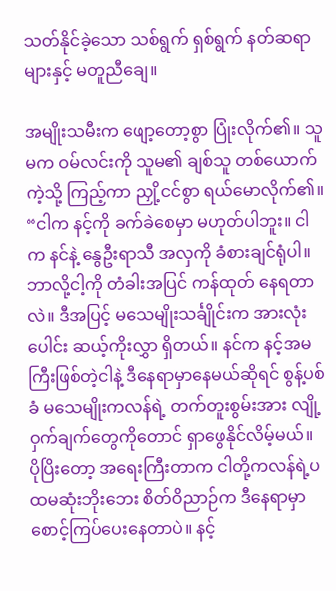သတ်နိုင်ခဲ့သော သစ်ရွက် ရှစ်ရွက် နတ်ဆရာများနှင့် မတူညီချေ။

အမျိုးသမီးက ဖျော့တော့စွာ ပြုံးလိုက်၏။ သူမက ဝမ်လင်းကို သူမ၏ ချစ်သူ တစ်ယောက်ကဲ့သို့ ကြည့်ကာ ညှို့ငင်စွာ ရယ်မောလိုက်၏။ “ငါက နင့်ကို ခက်ခဲစေမှာ မဟုတ်ပါဘူး။ ငါက နင်နဲ့ နွေဦးရာသီ အလှကို ခံစားချင်ရုံပါ။ ဘာလို့ငါ့ကို တံခါးအပြင် ကန်ထုတ် နေရတာလဲ။ ဒီအပြင့် မသေမျိုးသင်္ချိုင်းက အားလုံးပေါင်း ဆယ့်ကိုးလွှာ ရှိတယ်။ နင်က နင့်အမကြီးဖြစ်တဲ့ငါနဲ့ ဒီနေရာမှာနေမယ်ဆိုရင် စွန့်ပစ်ခံ မသေမျိုးကလန်ရဲ့ တက်တူးစွမ်းအား လျို့ဝှက်ချက်တွေကိုတောင် ရှာဖွေနိုင်လိမ့်မယ်။ ပိုပြိးတော့ အရေးကြီးတာက ငါတို့ကလန်ရဲ့ပထမဆုံးဘိုးဘေး စိတ်ဝိညာဉ်က ဒီနေရာမှာ စောင့်ကြပ်ပေးနေတာပဲ။ နင့်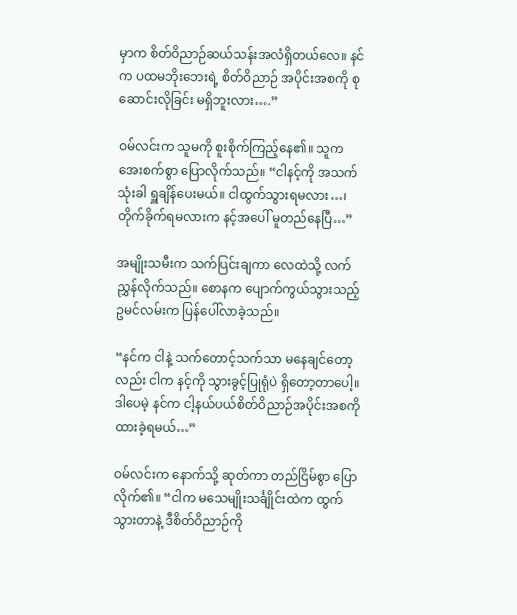မှာက စိတ်ဝိညာဉ်ဆယ်သန်းအလံရှိတယ်လေ။ နင်က ပထမဘိုးဘေးရဲ့ စိတ်ဝိညာဉ် အပိုင်းအစကို စုဆောင်းလိုခြင်း မရှိဘူးလား….”

ဝမ်လင်းက သူမကို စူးစိုက်ကြည့်နေ၏။ သူက အေးစက်စွာ ပြောလိုက်သည်။ “ငါနင့်ကို အသက်သုံးခါ ရှူချိန်ပေးမယ်။ ငါထွက်သွားရမလား…၊ တိုက်ခိုက်ရမလားက နင့်အပေါ် မူတည်နေပြီ…”

အမျိုးသမီးက သက်ပြင်းချကာ လေထဲသို့ လက်ညွှန်လိုက်သည်။ စောနက ပျောက်ကွယ်သွားသည့် ဥမင်လမ်းက ပြန်ပေါ်လာခဲ့သည်။

“နင်က ငါနဲ့ သက်တောင့်သက်သာ မနေချင်တော့လည်း ငါက နင့်ကို သွားခွင့်ပြုရုံပဲ ရှိတော့တာပေါ့။ ဒါပေမဲ့ နင်က ငါ့နယ်ပယ်စိတ်ဝိညာဉ်အပိုင်းအစကို ထားခဲ့ရမယ်…”

ဝမ်လင်းက နောက်သို့ ဆုတ်ကာ တည်ငြိမ်စွာ ပြောလိုက်၏။ “ငါက မသေမျိုးသင်္ချိုင်းထဲက ထွက်သွားတာနဲ့ ဒီစိတ်ဝိညာဉ်ကို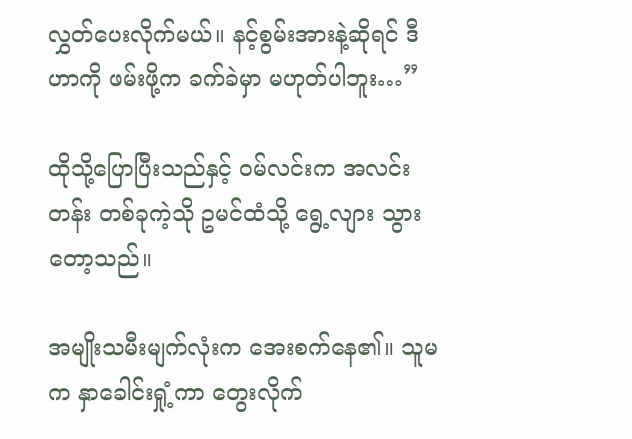လွှတ်ပေးလိုက်မယ်။ နင့်စွမ်းအားနဲ့ဆိုရင် ဒီဟာကို ဖမ်းဖို့က ခက်ခဲမှာ မဟုတ်ပါဘူး…”

ထိုသို့ပြောပြီးသည်နှင့် ဝမ်လင်းက အလင်းတန်း တစ်ခုကဲ့သို ဥမင်ထံသို့ ရွေ့လျား သွားတော့သည်။

အမျိုးသမီးမျက်လုံးက အေးစက်နေ၏။ သူမက နှာခေါင်းရှုံ့ကာ တွေးလိုက်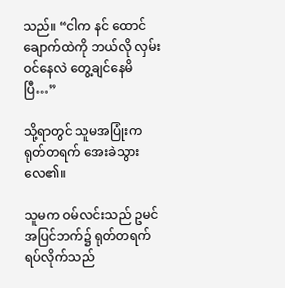သည်။ “ငါက နင် ထောင်ချောက်ထဲကို ဘယ်လို လှမ်းဝင်နေလဲ တွေ့ချင်နေမိပြီ…”

သို့ရာတွင် သူမအပြုံးက ရုတ်တရက် အေးခဲသွားလေ၏။

သူမက ဝမ်လင်းသည် ဥမင်အပြင်ဘက်၌ ရုတ်တရက် ရပ်လိုက်သည်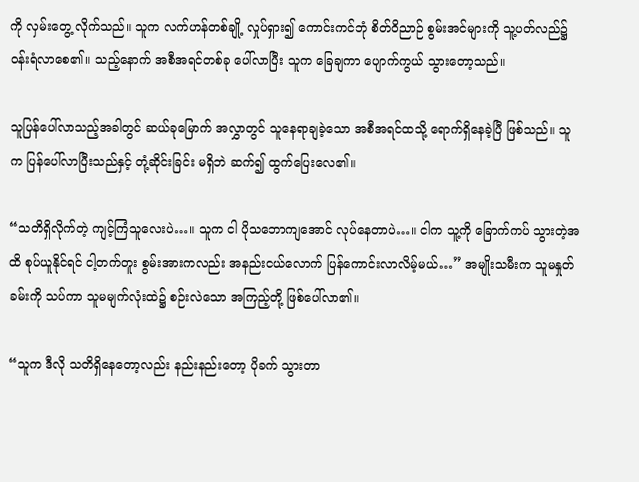ကို လှမ်းတွေ့ လိုက်သည်။ သူက လက်ဟန်တစ်ချို့ လှုပ်ရှား၍ ကောင်းကင်ဘုံ စိတ်ဝိညာဉ် စွမ်းအင်များကို သူ့ပတ်လည်၌ ဝန်းရံလာစေ၏။ သည့်နောက် အစီအရင်တစ်ခု ပေါ်လာပြီး သူက ခြေချကာ ပျောက်ကွယ် သွားတော့သည်။

သူပြန်ပေါ်လာသည့်အခါတွင် ဆယ်ခုမြောက် အလွှာတွင် သူနေရာချခဲ့သော အစီအရင်ထသို့ ရောက်ရှိနေခဲ့ပြီ ဖြစ်သည်။ သူက ပြန်ပေါ်လာပြီးသည်နှင့် တုံ့ဆိုင်းခြင်း မရှိဘဲ ဆက်၍ ထွက်ပြေးလေ၏။

“သတိရှိလိုက်တဲ့ ကျင့်ကြံသူလေးပဲ…။ သူက ငါ ပိုသဘောကျအောင် လုပ်နေတာပဲ…။ ငါက သူ့ကို ခြောက်ကပ် သွားတဲ့အထိ စုပ်ယူနိုင်ရင် ငါ့တက်တူး စွမ်းအားကလည်း အနည်းငယ်လောက် ပြန်ကောင်းလာလိမ့်မယ်…” အမျိုးသမီးက သူမနှုတ်ခမ်းကို သပ်ကာ သူမမျက်လုံးထဲ၌ စဉ်းလဲသော အကြည့်တို့ ဖြစ်ပေါ်လာ၏။

“သူက ဒီလို သတိရှိနေတော့လည်း နည်းနည်းတော့ ပိုခက် သွားတာ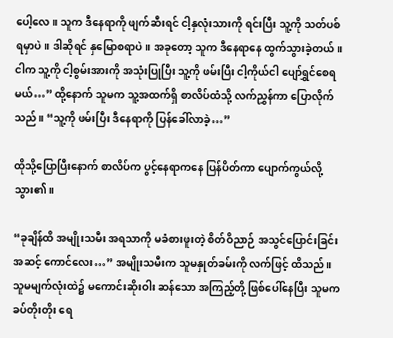ပေါ့လေ။ သူက ဒီနေရာကို ဖျက်ဆီးရင် ငါ့နှလုံးသားကို ရင်းပြီး သူ့ကို သတ်ပစ်ရမှာပဲ။ ဒါဆိုရင် နှမြောစရာပဲ။ အခုတော့ သူက ဒီနေရာနေ ထွက်သွားခဲ့တယ်။ ငါက သူ့ကို ငါ့စွမ်းအားကို အသုံးပြုပြီး သူ့ကို ဖမ်းပြီး ငါ့ကိုယ်ငါ ပျော်ရွှင်စေရမယ်…” ထို့နောက် သူမက သူ့အထက်ရှိ စာလိပ်ထံသို့ လက်ညွှန်ကာ ပြောလိုက်သည်။ “သူ့ကို ဖမ်းပြီး ဒီနေရာကို ပြန်ခေါ်လာခဲ့…”

ထိုသို့ပြောပြီးနောက် စာလိပ်က ပွင့်နေရာကနေ ပြန်ပိတ်ကာ ပျောက်ကွယ်လို့ သွား၏။

“ခုချိန်ထိ အမျိုးသမီး အရသာကို မခံစားဖူးတဲ့ စိတ်ဝိညာဉ် အသွင်ပြောင်းခြင်း အဆင့် ကောင်လေး…” အမျိုးသမီးက သူမနှုတ်ခမ်းကို လက်ဖြင့် ထိသည်။ သူမမျက်လုံးထဲ၌ မကောင်းဆိုးဝါး ဆန်သော အကြည့်တို့ ဖြစ်ပေါ်နေပြီး သူမက ခပ်တိုးတိုး ရေ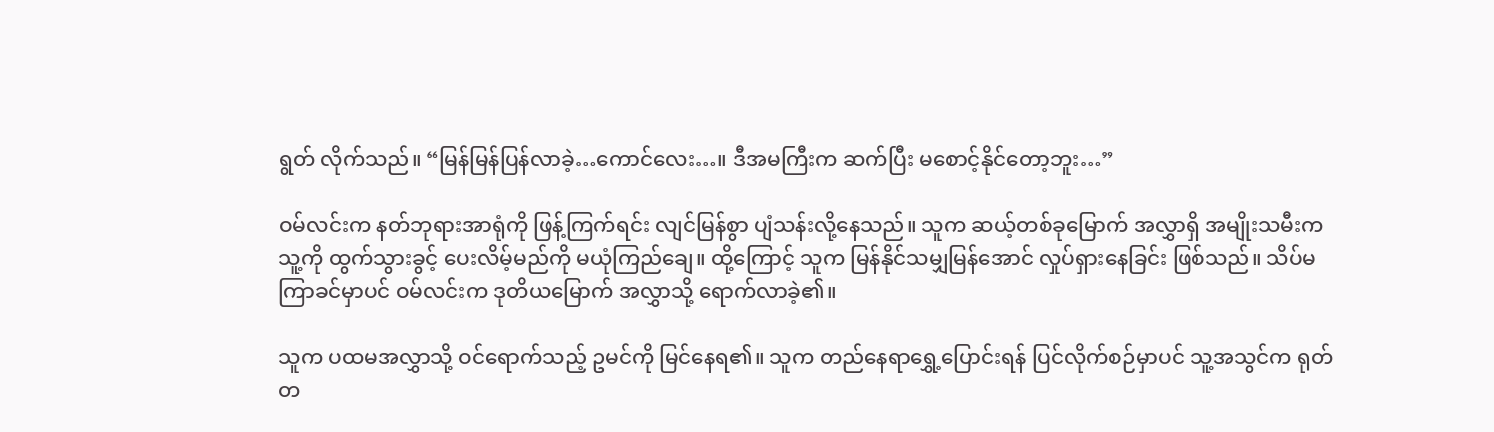ရွတ် လိုက်သည်။ “မြန်မြန်ပြန်လာခဲ့…ကောင်လေး…။ ဒီအမကြီးက ဆက်ပြီး မစောင့်နိုင်တော့ဘူး…”

ဝမ်လင်းက နတ်ဘုရားအာရုံကို ဖြန့်ကြက်ရင်း လျင်မြန်စွာ ပျံသန်းလို့နေသည်။ သူက ဆယ့်တစ်ခုမြောက် အလွှာရှိ အမျိုးသမီးက သူ့ကို ထွက်သွားခွင့် ပေးလိမ့်မည်ကို မယုံကြည်ချေ။ ထို့ကြောင့် သူက မြန်နိုင်သမျှမြန်အောင် လှုပ်ရှားနေခြင်း ဖြစ်သည်။ သိပ်မကြာခင်မှာပင် ဝမ်လင်းက ဒုတိယမြောက် အလွှာသို့ ရောက်လာခဲ့၏။

သူက ပထမအလွှာသို့ ဝင်ရောက်သည့် ဥမင်ကို မြင်နေရ၏။ သူက တည်နေရာရွှေ့ပြောင်းရန် ပြင်လိုက်စဉ်မှာပင် သူ့အသွင်က ရုတ်တ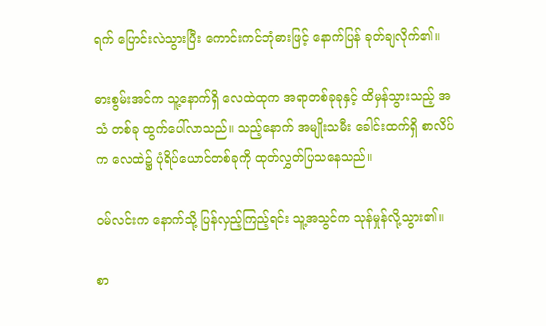ရက် ပြောင်းလဲသွားပြီး ကောင်းကင်ဘုံဓားဖြင့် နောက်ပြန် ခုတ်ချလိုက်၏။

ဓားစွမ်းအင်က သူ့နောက်ရှိ လေထဲထုက အရာတစ်ခုခုနှင့် ထိမှန်သွားသည့် အသံ တစ်ခု ထွက်ပေါ်လာသည်။ သည့်နောက် အမျိုးသမီး ခေါင်းထက်ရှိ စာလိပ်က လေထဲ၌ ပုံရိပ်ယောင်တစ်ခုကို ထုတ်လွှတ်ပြသနေသည်။

ဝမ်လင်းက နောက်သို့ ပြန်လှည့်ကြည့်ရင်း သူ့အသွင်က သုန်မှုန်လို့သွား၏။

စာ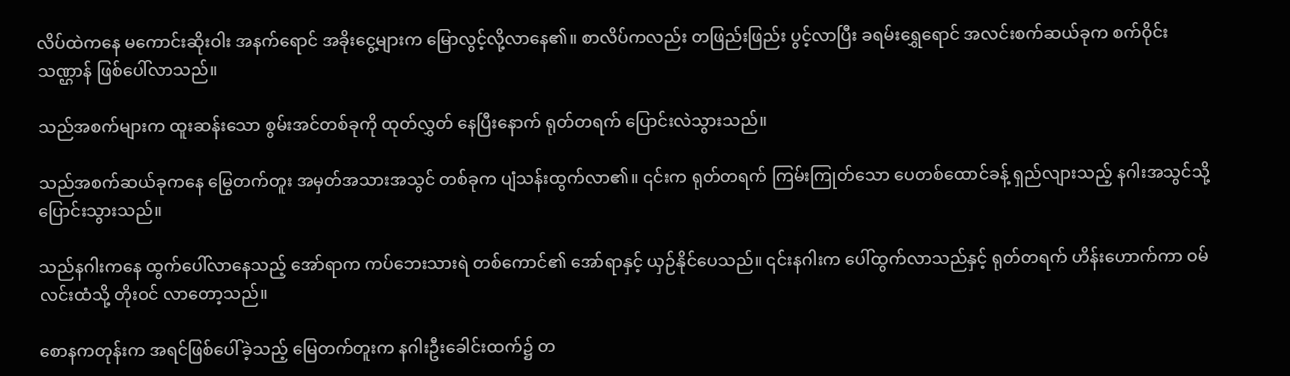လိပ်ထဲကနေ မကောင်းဆိုးဝါး အနက်ရောင် အခိုးငွေ့များက မြောလွင့်လို့လာနေ၏။ စာလိပ်ကလည်း တဖြည်းဖြည်း ပွင့်လာပြီး ခရမ်းရွှေရောင် အလင်းစက်ဆယ်ခုက စက်ဝိုင်းသဏ္ဌာန် ဖြစ်ပေါ်လာသည်။

သည်အစက်များက ထူးဆန်းသော စွမ်းအင်တစ်ခုကို ထုတ်လွှတ် နေပြီးနောက် ရုတ်တရက် ပြောင်းလဲသွားသည်။

သည်အစက်ဆယ်ခုကနေ မြွေတက်တူး အမှတ်အသားအသွင် တစ်ခုက ပျံသန်းထွက်လာ၏။ ၎င်းက ရုတ်တရက် ကြမ်းကြုတ်သော ပေတစ်ထောင်ခန့် ရှည်လျားသည့် နဂါးအသွင်သို့ ပြောင်းသွားသည်။

သည်နဂါးကနေ ထွက်ပေါ်လာနေသည့် အော်ရာက ကပ်ဘေးသားရဲ တစ်ကောင်၏ အော်ရာနှင့် ယှဉ်နိုင်ပေသည်။ ၎င်းနဂါးက‌ ပေါ်ထွက်လာသည်နှင့် ရုတ်တရက် ဟိန်းဟောက်ကာ ဝမ်လင်းထံသို့ တိုးဝင် လာတော့သည်။

စောနကတုန်းက အရင်ဖြစ်ပေါ်ခဲ့သည့် မြေတက်တူးက နဂါးဦးခေါင်းထက်၌ တ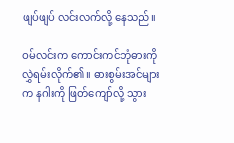ဖျပ်ဖျပ် လင်းလက်လို့ နေသည်။

ဝမ်လင်းက ကောင်းကင်ဘုံဓားကို လွှဲရမ်းလိုက်၏။ ဓားစွမ်းအင်များက နဂါးကို ဖြတ်ကျော်လို့ သွား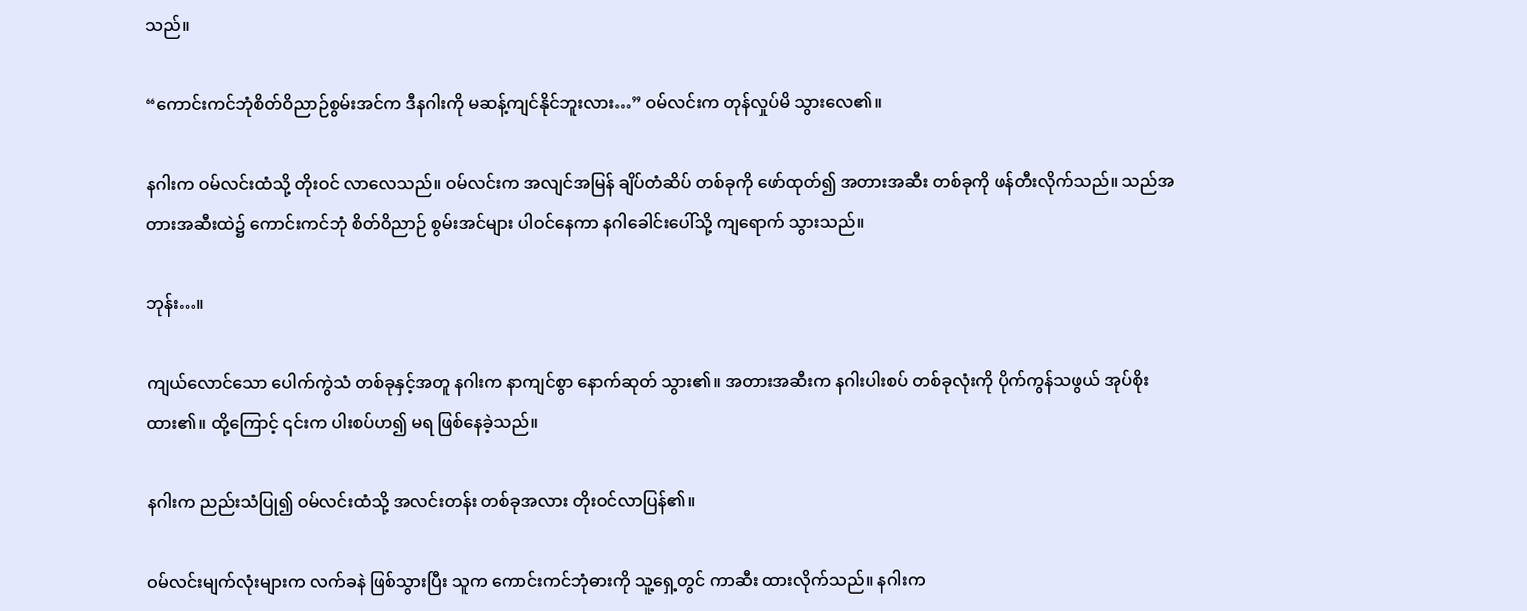သည်။

“ကောင်းကင်ဘုံစိတ်ဝိညာဉ်စွမ်းအင်က ဒီနဂါးကို မဆန့်ကျင်နိုင်ဘူးလား…” ဝမ်လင်းက တုန်လှုပ်မိ သွားလေ၏။

နဂါးက ဝမ်လင်းထံသို့ တိုးဝင် လာလေသည်။ ဝမ်လင်းက အလျင်အမြန် ချိပ်တံဆိပ် တစ်ခုကို ဖော်ထုတ်၍ အတားအဆီး တစ်ခုကို ဖန်တီးလိုက်သည်။ သည်အတားအဆီးထဲ၌ ကောင်းကင်ဘုံ စိတ်ဝိညာဉ် စွမ်းအင်များ ပါဝင်နေကာ နဂါခေါင်းပေါ်သို့ ကျရောက် သွားသည်။

ဘုန်း…။

ကျယ်လောင်သော ပေါက်ကွဲသံ တစ်ခုနှင့်အတူ နဂါးက နာကျင်စွာ နောက်ဆုတ် သွား၏။ အတားအဆီးက နဂါးပါးစပ် တစ်ခုလုံးကို ပိုက်ကွန်သဖွယ် အုပ်စိုးထား၏။ ထို့ကြောင့် ၎င်းက ပါးစပ်ဟ၍ မရ ဖြစ်နေခဲ့သည်။

နဂါးက ညည်းသံပြု၍ ဝမ်လင်းထံသို့ အလင်းတန်း တစ်ခုအလား တိုးဝင်လာပြန်၏။

ဝမ်လင်းမျက်လုံးများက လက်ခနဲ ဖြစ်သွားပြီး သူက ကောင်းကင်ဘုံဓားကို သူ့ရှေ့တွင် ကာဆီး ထားလိုက်သည်။ နဂါးက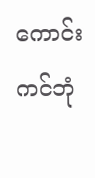ကောင်းကင်ဘုံ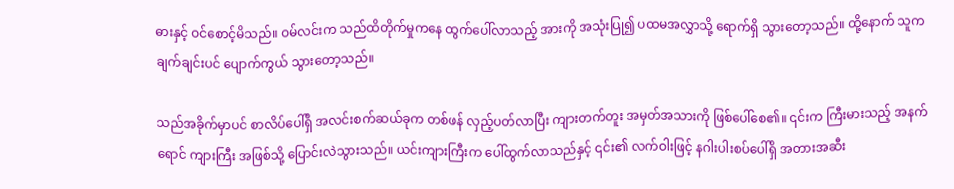ဓားနှင့် ဝင်စောင့်မိသည်။ ဝမ်လင်းက သည်ထိတိုက်မှုကနေ ထွက်ပေါ်လာသည့် အားကို အသုံးပြု၍ ပထမအလွှာသို့ ရောက်ရှိ သွားတော့သည်။ ထို့နောက် သူက ချက်ချင်းပင် ပျောက်ကွယ် သွားတော့သည်။

သည်အခိုက်မှာပင် စာလိပ်ပေါ်ရှိ အလင်းစက်ဆယ်ခုက တစ်ဖန် လှည့်ပတ်လာပြီး ကျားတက်တူး အမှတ်အသားကို ဖြစ်ပေါ်စေ၏။ ၎င်းက ကြီးမားသည့် အနက်ရောင် ကျားကြီး အဖြစ်သို့ ပြောင်းလဲသွားသည်။ ယင်းကျားကြီးက ပေါ်ထွက်လာသည်နှင့် ၎င်း၏ လက်ဝါးဖြင့် နဂါးပါးစပ်ပေါ်ရှိ အတားအဆီး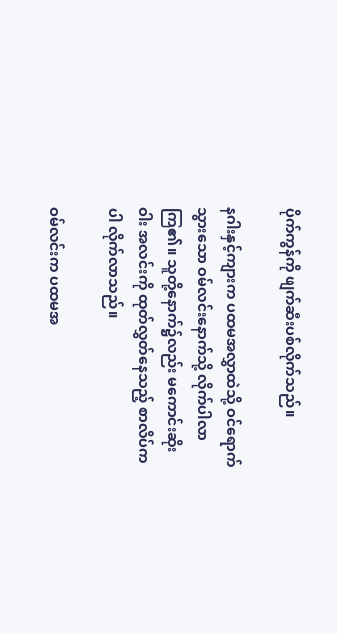ပိုက်ကွန်ကို ဖျက်ဆီးပစ်လိုက်သည်။

နဂါးနှင့်ကျားက ပထမအလွှာထဲသို့ ဝင်ရောက် သွားသော ဝမ်လင်းနောက်သို့ လိုက်ပါလာကြ၏။ သူတို့နောက်၌လည်း မကောင်းဆိုးဝါး အလင်းကို ထုတ်လွှတ်နေသည့် စာလိပ်ကပါ လိုက်လာသည်။

ဝမ်လင်းက ပထမအ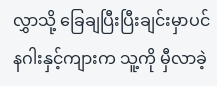လွှာသို့ ခြေချပြီးပြီးချင်းမှာပင် နဂါးနှင့်ကျားက သူ့ကို မှီလာခဲ့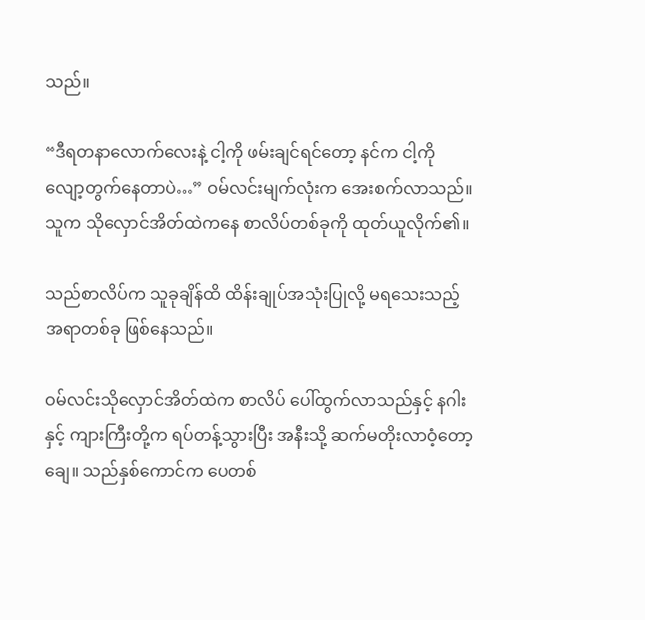သည်။

“ဒီရတနာလောက်လေးနဲ့ ငါ့ကို ဖမ်းချင်ရင်တော့ နင်က ငါ့ကို လျော့တွက်နေတာပဲ…” ဝမ်လင်းမျက်လုံးက အေးစက်လာသည်။ သူက သိုလှောင်အိတ်ထဲကနေ စာလိပ်တစ်ခုကို ထုတ်ယူလိုက်၏။

သည်စာလိပ်က သူခုချိန်ထိ ထိန်းချုပ်အသုံးပြုလို့ မရသေးသည့် အရာတစ်ခု ဖြစ်နေသည်။

ဝမ်လင်းသိုလှောင်အိတ်ထဲက စာလိပ် ပေါ်ထွက်လာသည်နှင့် နဂါးနှင့် ကျားကြီးတို့က ရပ်တန့်သွားပြီး အနီးသို့ ဆက်မတိုးလာဝံ့တော့ချေ။ သည်နှစ်ကောင်က ပေတစ်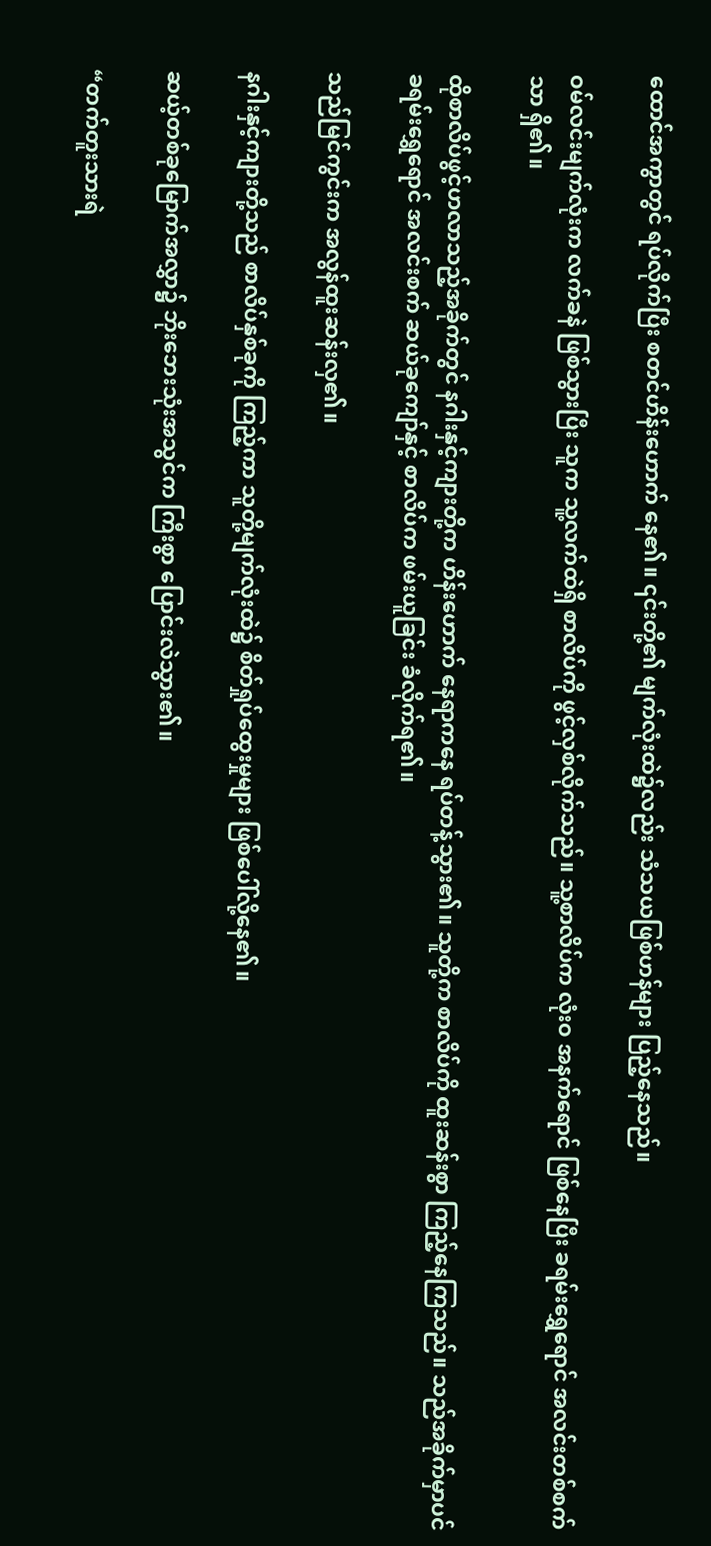ထောင်အကွာတွင် ရပ်လိုက်ပြီး စတင်ဟိန်းဟောက် နေ၏။ ၎င်းတို့၏ မျက်လုံးထဲ၌လည်း သံသယဖြစ်ဟန်များ ပြည့်နေသည်။

ဝမ်လင်းမျက်လုံးက လက်ခနဲ ဖြစ်သွားပြီး သူက သူ့လက်ထဲရှိ စာလိပ်ကို ဖွင့်လှစ်လိုက်သည်။ သူ့စာလိပ်က လုံးဝ အနက်ရောင် ဖြစ်နေပြီး ခရမ်းရွှေရောင် အလင်းတစ်စက်သာ ရှိ၏။

ထိုစာလိပ်ဖွင့်ဟလာသည့်အခိုက်တွင် နဂါးနှင့်ကျားတို့က ဟိန်းဟောက် နေရာကနေ ရပ်တန့်သွား၏။ သူတို့က စာလိပ်ကို ထူးဆန်းစွာ ကြည့်နေကြသည်။ သည်အခိုက်မှာပင် ခရမ်းရွှေရောင် အလင်းစက် ဆယ်ခုကျော်နှင့် စာလိပ်က ဖမ်းယူခြင်း ခံလိုက်ရ၏။

သည်မြင်ကွင်းက အလွန်ထူးဆန်းလှ၏။

နဂါးနှင့်ကျားတို့သည် စာလိပ်နှစ်ခုကို ကြည့်ကာ သူတို့မျက်လုံးထဲ၌ စိတ်ရှုပ်ထွေးမှုများ ဖြစ်ပေါ်လို့နေ၏။

ဆယ့်တစ်ခုမြောက်အလွှာ၌ ဘိုးဘေးသုံးအသွင်က ကြီးစွာ ပြောင်းလဲသွား၏။

“တက်တူးသားရဲ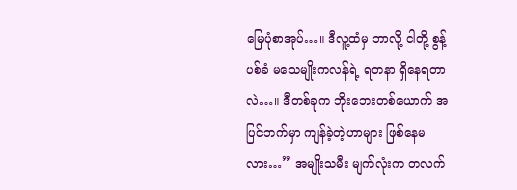မြေပုံစာအုပ်…။ ဒီလူ့ထံမှ ဘာလို့ ငါတို့ စွန့်ပစ်ခံ မသေမျိုးကလန်ရဲ့ ရတနာ ရှိနေရတာလဲ…။ ဒီတစ်ခုက ဘိုးဘေးတစ်ယောက် အပြင်ဘက်မှာ ကျန်ခဲ့တဲ့ဟာများ ဖြစ်နေမလား…” အမျိုးသမီး မျက်လုံးက တလက်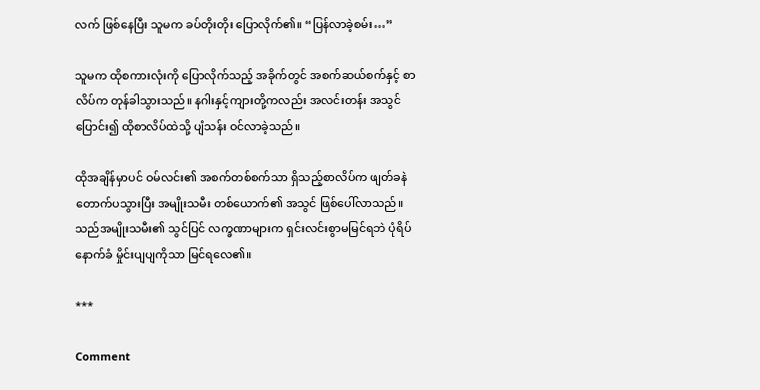လက် ဖြစ်နေပြီး သူမက ခပ်တိုးတိုး ပြောလိုက်၏။ “ပြန်လာခဲ့စမ်း…”

သူမက ထိုစကားလုံးကို ပြောလိုက်သည့် အခိုက်တွင် အစက်ဆယ်စက်နှင့် စာလိပ်က တုန်ခါသွားသည်။ နဂါးနှင့်ကျားတို့ကလည်း အလင်းတန်း အသွင်ပြောင်း၍ ထိုစာလိပ်ထဲသို့ ပျံသန်း ဝင်လာခဲ့သည်။

ထိုအချိန်မှာပင် ဝမ်လင်း၏ အစက်တစ်စက်သာ ရှိသည့်စာလိပ်က ဖျတ်ခနဲ တောက်ပသွားပြီး အမျိုးသမီး တစ်ယောက်၏ အသွင် ဖြစ်ပေါ်လာသည်။ သည်အမျိုးသမီး၏ သွင်ပြင် လက္ခဏာများက ရှင်းလင်းစွာမမြင်ရဘဲ ပုံရိပ်နောက်ခံ မှိုင်းပျပျကိုသာ မြင်ရလေ၏။

***

Comment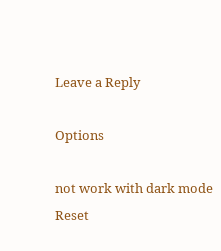Leave a Reply

Options

not work with dark mode
Reset